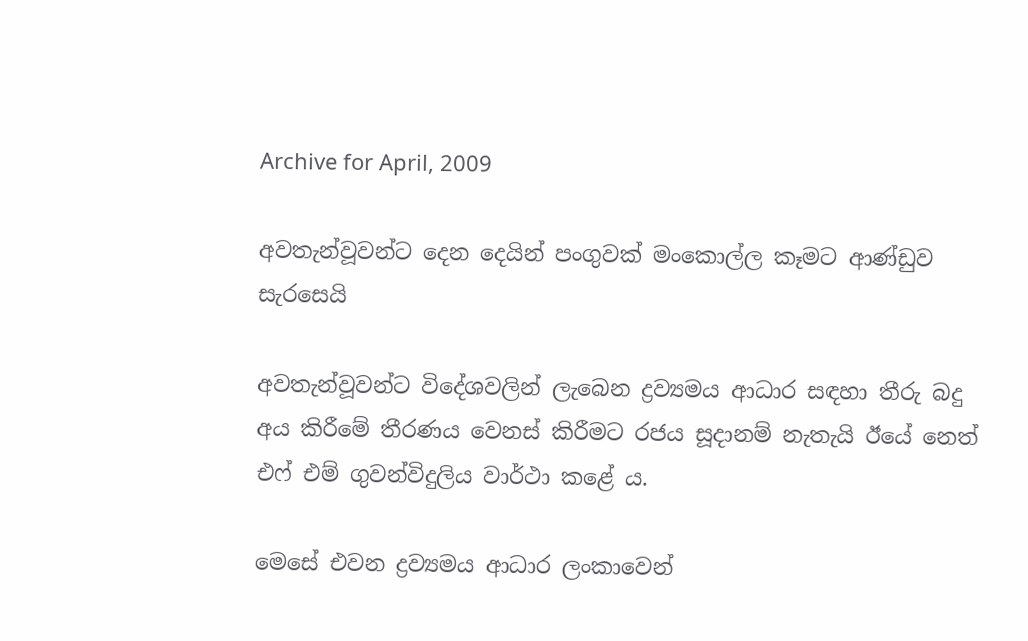Archive for April, 2009

අවතැන්වූවන්ට දෙන දෙයින් පංගුවක් මංකොල්ල කෑමට ආණ්ඩුව සැරසෙයි

අවතැන්වූවන්ට විදේශවලින් ලැබෙන ද්‍රව්‍යමය ආධාර සඳහා තීරු බදු අය කිරීමේ තීරණය වෙනස් කිරීමට රජය සූදානම් නැතැයි ඊයේ නෙත් එෆ් එම් ගුවන්විදුලිය වාර්ථා කළේ ය.

මෙසේ එවන ද්‍රව්‍යමය ආධාර ලංකාවෙන්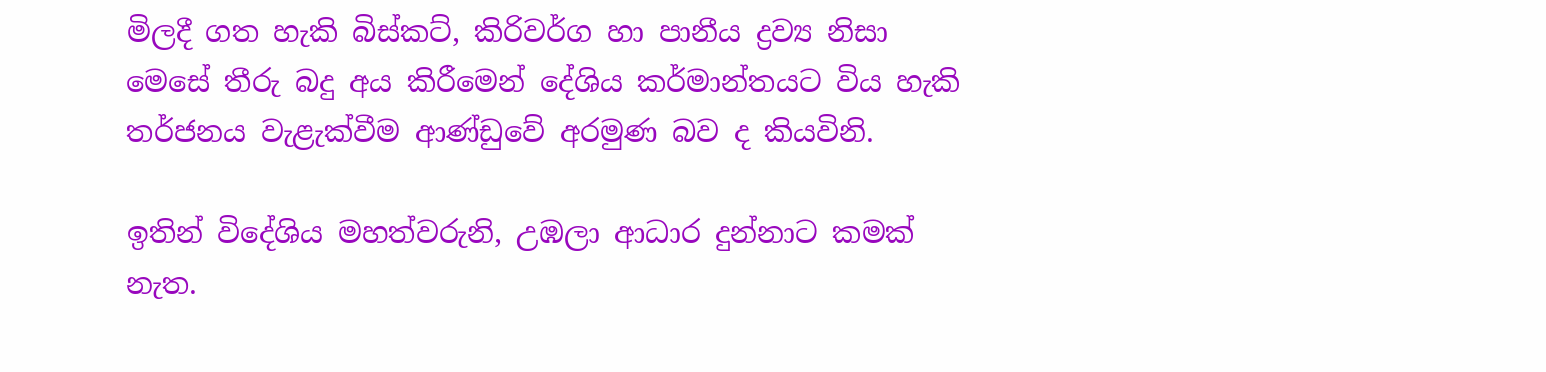මිලදී ගත හැකි බිස්කට්, කිරිවර්ග හා පානීය ද්‍රව්‍ය නිසා මෙසේ තීරු බදු අය කිරීමෙන් දේශිය කර්මාන්තයට විය හැකි තර්ජනය වැළැක්වීම ආණ්ඩුවේ අරමුණ බව ද කියවිනි.

ඉතින් විදේශිය මහත්වරුනි, උඹලා ආධාර දුන්නාට කමක් නැත.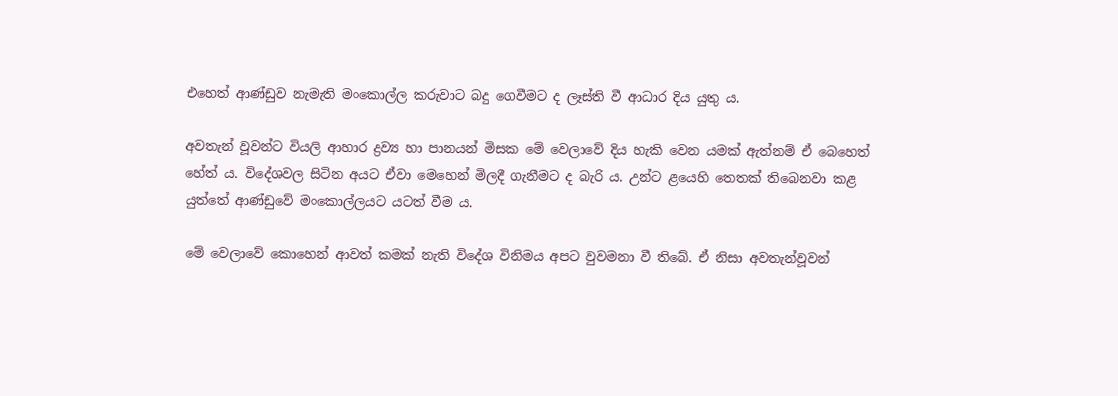එහෙත් ආණ්ඩුව නැමැති මංකොල්ල කරුවාට බදු ගෙවීමට ද ලෑස්ති වී ආධාර දිය යුතු ය.

අවතැන් වූවන්ට වියලි ආහාර ද්‍රව්‍ය හා පානයන් මිසක මේ වෙලාවේ දිය හැකි වෙන යමක් ඇත්නම් ඒ බෙහෙත් හේත් ය. විදේශවල සිටින අයට ඒවා මෙහෙන් මිලදී ගැනීමට ද බැරි ය. උන්ට ළයෙහි තෙතක් තිබෙනවා කළ යුත්තේ ආණ්ඩුවේ මංකොල්ලයට යටත් වීම ය.

මේ වෙලාවේ කොහෙන් ආවත් කමක් නැති විදේශ විනිමය අපට වුවමනා වී තිබේ. ඒ නිසා අවතැන්වූවන්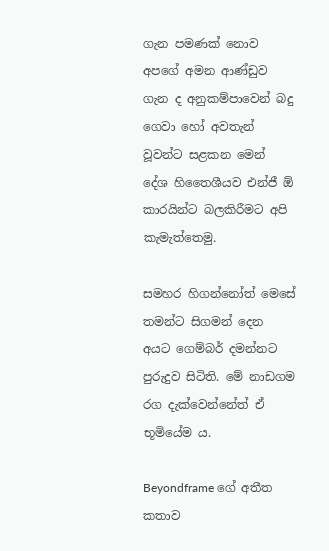ගැන පමණක් නොව අපගේ අමන ආණ්ඩුව ගැන ද අනුකම්පාවෙන් බදු ගෙවා හෝ අවතැන් වූවන්ට සළකන මෙන් දේශ හිතෛශීයව එන්ජී ඕ කාරයින්ට බලකිරීමට අපි කැමැත්තෙමු.

සමහර හිගන්නෝත් මෙසේ තමන්ට සිගමන් දෙන අයට ගෙම්බර් දමන්නට පුරුදුව සිටිති. මේ නාඩගම රග දැක්වෙන්නේත් ඒ භූමියේම ය.

Beyondframe ගේ අතීත කතාව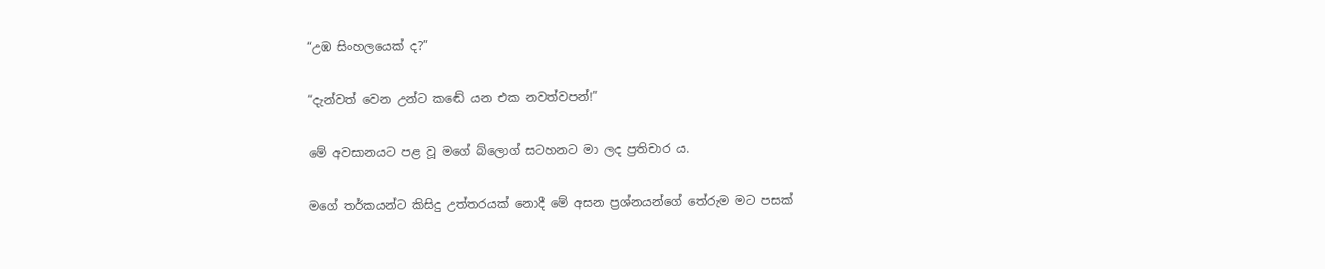“උඹ සිංහලයෙක් ද?”

“දැන්වත් වෙන උන්ට කඬේ යන එක නවත්වපන්!”

මේ අවසානයට පළ වූ මගේ බ්ලොග් සටහනට මා ලද ප්‍රතිචාර ය.

මගේ තර්කයන්ට කිසිදු උත්තරයක් නොදී මේ අසන ප්‍රශ්නයන්ගේ තේරුම මට පසක්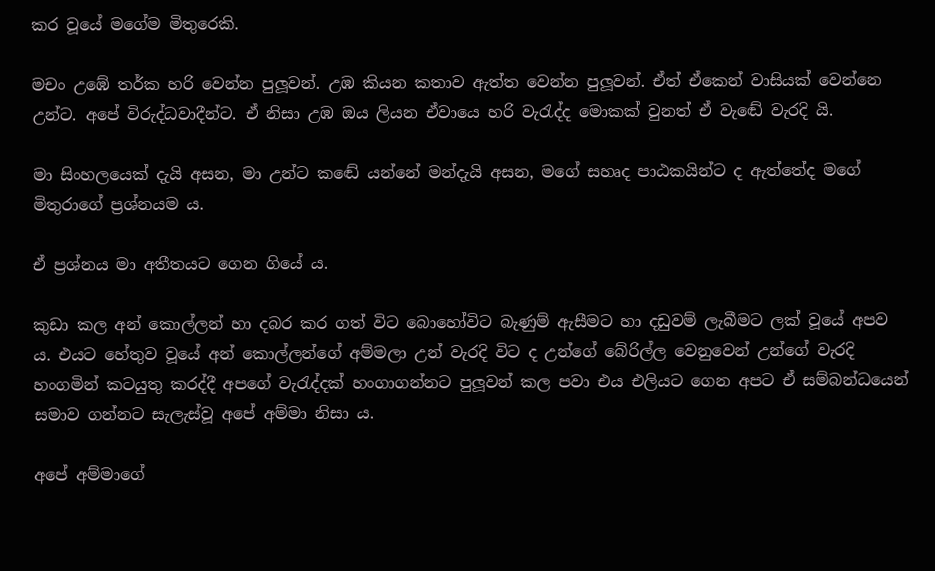කර වූයේ මගේම මිතුරෙකි.

මචං උඹේ තර්ක හරි වෙන්න පුලූවන්. උඹ කියන කතාව ඇත්ත වෙන්න පුලූවන්. ඒත් ඒකෙන් වාසියක් වෙන්නෙ උන්ට. අපේ විරුද්ධවාදීන්ට. ඒ නිසා උඹ ඔය ලියන ඒවායෙ හරි වැරැද්ද මොකක් වුනත් ඒ වැඬේ වැරදි යි.

මා සිංහලයෙක් දැයි අසන, මා උන්ට කඬේ යන්නේ මන්දැයි අසන, මගේ සහෘද පාඨකයින්ට ද ඇත්තේද මගේ මිතුරාගේ ප්‍රශ්නයම ය.

ඒ ප්‍රශ්නය මා අතීතයට ගෙන ගියේ ය.

කුඩා කල අන් කොල්ලන් හා දබර කර ගත් විට බොහෝවිට බැණුම් ඇසීමට හා දඩුවම් ලැබීමට ලක් වූයේ අපව ය. එයට හේතුව වූයේ අන් කොල්ලන්ගේ අම්මලා උන් වැරදි විට ද උන්ගේ බේරිල්ල වෙනුවෙන් උන්ගේ වැරදි හංගමින් කටයුතු කරද්දී අපගේ වැරැද්දක් හංගාගන්නට පුලූවන් කල පවා එය එලියට ගෙන අපට ඒ සම්බන්ධයෙන් සමාව ගන්නට සැලැස්වූ අපේ අම්මා නිසා ය.

අපේ අම්මාගේ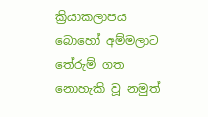ක්‍රියාකලාපය බොහෝ අම්මලාට තේරුම් ගත නොහැකි වූ නමුත්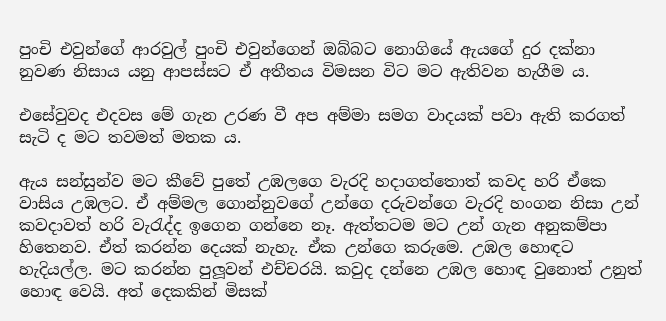පුංචි එවුන්ගේ ආරවුල් පුංචි එවුන්ගෙන් ඔබ්බට නොගියේ ඇයගේ දුර දක්නා නුවණ නිසාය යනු ආපස්සට ඒ අතීතය විමසන විට මට ඇතිවන හැගීම ය.

එසේවුවද එදවස මේ ගැන උරණ වී අප අම්මා සමග වාදයක් පවා ඇති කරගත් සැටි ද මට තවමත් මතක ය.

ඇය සන්සුන්ව මට කීවේ පුතේ උඹලගෙ වැරදි හදාගත්තොත් කවද හරි ඒකෙ වාසිය උඹලට. ඒ අම්මල ගොන්නුවගේ උන්ගෙ දරුවන්ගෙ වැරදි හංගන නිසා උන් කවදාවත් හරි වැරැද්ද ඉගෙන ගන්නෙ නෑ. ඇත්තටම මට උන් ගැන අනුකම්පා හිතෙනව. ඒත් කරන්න දෙයක් නැහැ. ඒක උන්ගෙ කරුමෙ. උඹල හොඳට හැදියල්ල. මට කරන්න පුලූවන් එච්චරයි. කවුද දන්නෙ උඹල හොඳ වුනොත් උනුත් හොඳ වෙයි. අත් දෙකකින් මිසක්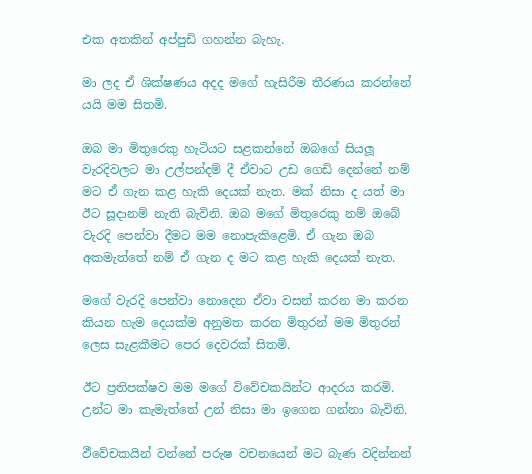එක අතකින් අප්පුඩි ගහන්න බැහැ.

මා ලද ඒ ශික්ෂණය අදද මගේ හැසිරීම තීරණය කරන්නේ යයි මම සිතමි.

ඔබ මා මිතුරෙකු හැටියට සළකන්නේ ඔබගේ සියලූ වැරදිවලට මා උල්පන්දම් දී ඒවාට උඩ ගෙඩි දෙන්නේ නම් මට ඒ ගැන කළ හැකි දෙයක් නැත. මක් නිසා ද යත් මා ඊට සූදානම් නැති බැවිනි. ඔබ මගේ මිතුරෙකු නම් ඔබේ වැරදි පෙන්වා දීමට මම නොපැකිළෙමි. ඒ ගැන ඔබ අකමැත්තේ නම් ඒ ගැන ද මට කළ හැකි දෙයක් නැත.

මගේ වැරදි පෙන්වා නොදෙන ඒවා වසන් කරන මා කරන කියන හැම දෙයක්ම අනුමත කරන මිතුරන් මම මිතුරන් ලෙස සැළකීමට පෙර දෙවරක් සිතමි.

ඊට ප්‍රතිපක්ෂව මම මගේ විවේචකයින්ට ආදරය කරමි. උන්ට මා කැමැත්තේ උන් නිසා මා ඉගෙන ගන්නා බැවිනි.

ඵීවේචකයින් වන්නේ පරුෂ වචනයෙන් මට බැණ වදින්නන්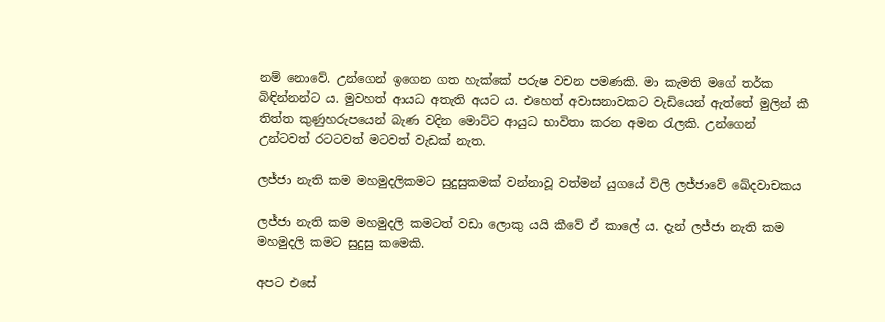නම් නොවේ. උන්ගෙන් ඉගෙන ගත හැක්කේ පරුෂ වචන පමණකි. මා කැමති මගේ තර්ක බිඳින්නන්ට ය. මුවහත් ආයධ අතැති අයට ය. එහෙත් අවාසනාවකට වැඩියෙන් ඇත්තේ මුලින් කී තිත්ත කුණුහරුපයෙන් බැණ වදින මොට්ට ආයුධ භාවිතා කරන අමන රැලකි. උන්ගෙන් උන්ටවත් රටටවත් මටවත් වැඩක් නැත.

ලජ්ජා නැති කම මහමුදලිකමට සුදුසුකමක් වන්නාවූ වත්මන් යුගයේ විලි ලජ්ජාවේ ඛේදවාචකය

ලජ්ජා නැති කම මහමුදලි කමටත් වඩා ලොකු යයි කීවේ ඒ කාලේ ය. දැන් ලජ්ජා නැති කම මහමුදලි කමට සුදුසු කමෙකි.

අපට එසේ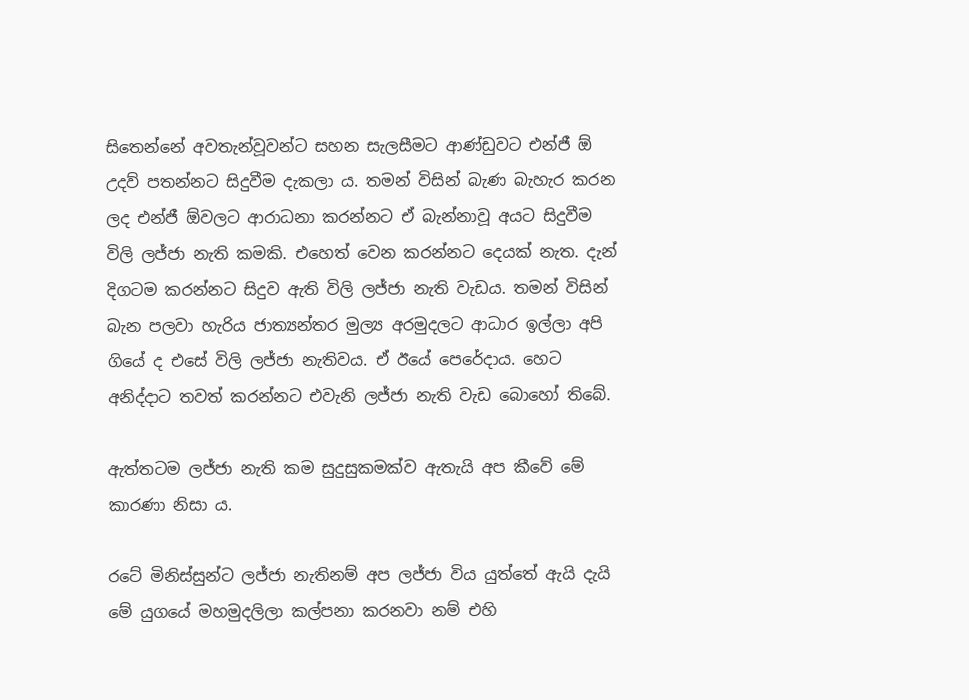සිතෙන්නේ අවතැන්වූවන්ට සහන සැලසීමට ආණ්ඩුවට එන්ජී ඕ උදව් පතන්නට සිදුවීම දැකලා ය. තමන් විසින් බැණ බැහැර කරන ලද එන්ජී ඕවලට ආරාධනා කරන්නට ඒ බැන්නාවූ අයට සිදුවීම විලි ලජ්ජා නැති කමකි. එහෙත් වෙන කරන්නට දෙයක් නැත. දැන් දිගටම කරන්නට සිදුව ඇති විලි ලජ්ජා නැති වැඩය. තමන් විසින් බැන පලවා හැරිය ජාත්‍යන්තර මුල්‍ය අරමුදලට ආධාර ඉල්ලා අපි ගියේ ද එසේ විලි ලජ්ජා නැතිවය. ඒ ඊයේ පෙරේදාය. හෙට අනිද්දාට තවත් කරන්නට එවැනි ලජ්ජා නැති වැඩ බොහෝ තිබේ.

ඇත්තටම ලජ්ජා නැති කම සුදුසුකමක්ව ඇතැයි අප කීවේ මේ කාරණා නිසා ය.

රටේ මිනිස්සුන්ට ලජ්ජා නැතිනම් අප ලජ්ජා විය යුත්තේ ඇයි දැයි මේ යුගයේ මහමුදලිලා කල්පනා කරනවා නම් එහි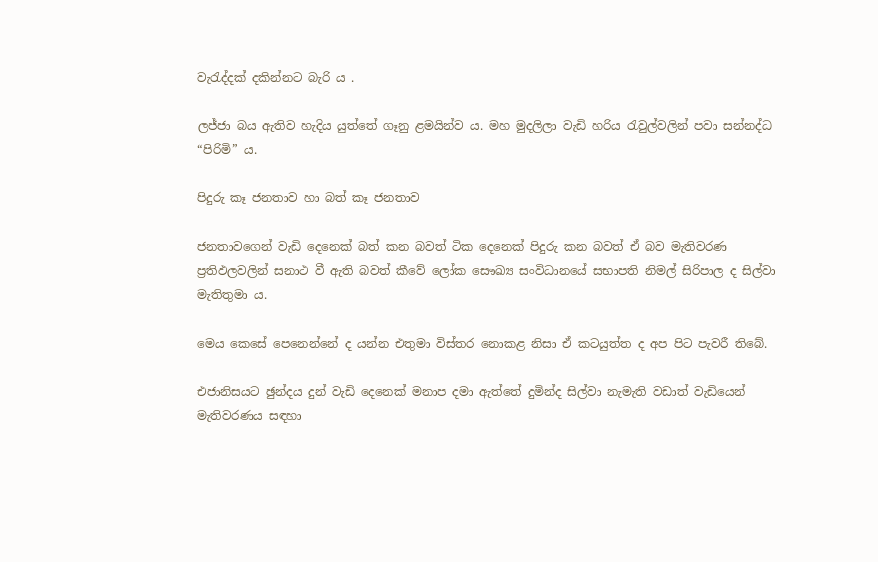වැරැද්දක් දකින්නට බැරි ය .

ලජ්ජා බය ඇතිව හැදිය යුත්තේ ගෑනු ළමයින්ව ය. මහ මුදලිලා වැඩි හරිය රැවුල්වලින් පවා සන්නද්ධ “පිරිමි” ය.

පිදුරු කෑ ජනතාව හා බත් කෑ ජනතාව

ජනතාවගෙන් වැඩි දෙනෙක් බත් කන බවත් ටික දෙනෙක් පිදුරු කන බවත් ඒ බව මැතිවරණ ප්‍රතිඵලවලින් සනාථ වී ඇති බවත් කීවේ ලෝක සෞඛ්‍ය සංවිධානයේ සභාපති නිමල් සිරිපාල ද සිල්වා මැතිතුමා ය.

මෙය කෙසේ පෙනෙන්නේ ද යන්න එතුමා විස්තර නොකළ නිසා ඒ කටයුත්ත ද අප පිට පැවරී තිබේ.

එජානිසයට ඡුන්දය දුන් වැඩි දෙනෙක් මනාප දමා ඇත්තේ දුමින්ද සිල්වා නැමැති වඩාත් වැඩියෙන් මැතිවරණය සඳහා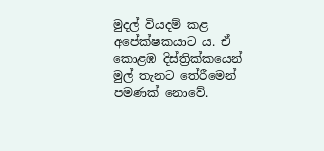මුදල් වියදම් කළ අපේක්ෂකයාට ය. ඒ කොළඹ දිස්ත්‍රික්කයෙන් මුල් තැනට තේරීමෙන් පමණක් නොවේ.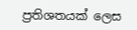ප්‍රතිශතයක් ලෙස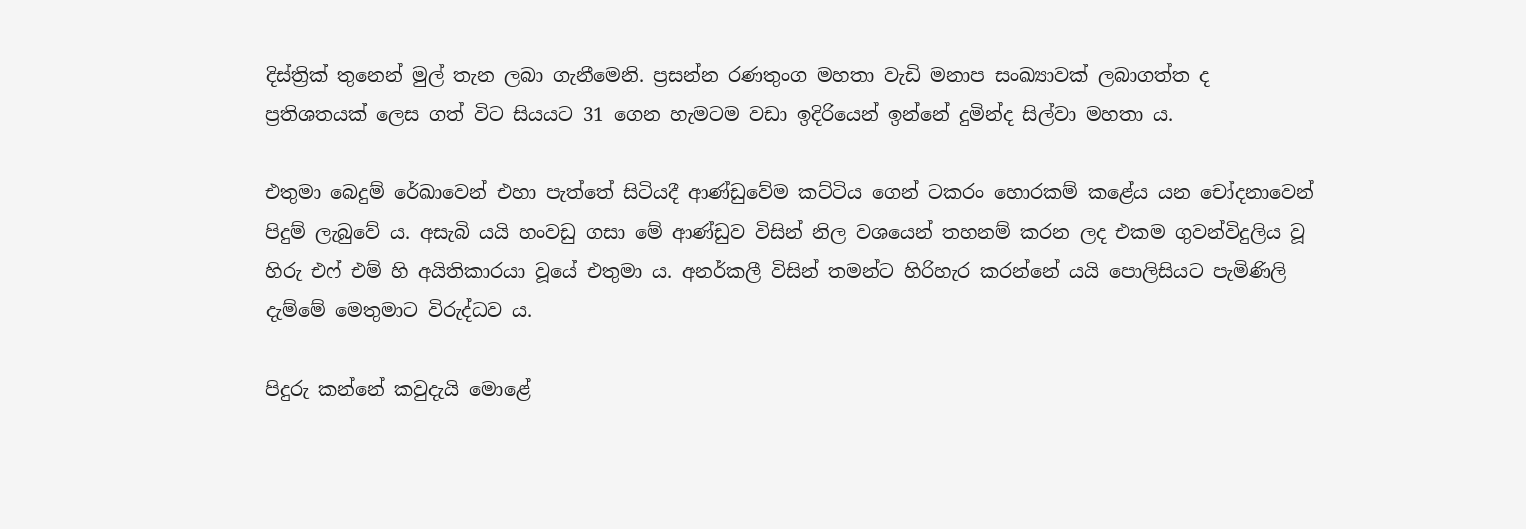දිස්ත්‍රික් තුනෙන් මුල් තැන ලබා ගැනීමෙනි. ප්‍රසන්න රණතුංග මහතා වැඩි මනාප සංඛ්‍යාවක් ලබාගත්ත ද ප්‍රතිශතයක් ලෙස ගත් විට සියයට 31 ගෙන හැමටම වඩා ඉදිරියෙන් ඉන්නේ දුමින්ද සිල්වා මහතා ය.

එතුමා බෙදුම් රේඛාවෙන් එහා පැත්තේ සිටියදී ආණ්ඩුවේම කට්ටිය ගෙන් ටකරං හොරකම් කළේය යන චෝදනාවෙන් පිදුම් ලැබුවේ ය. අසැබි යයි හංවඩු ගසා මේ ආණ්ඩුව විසින් නිල වශයෙන් තහනම් කරන ලද එකම ගුවන්විදුලිය වූ හිරු එෆ් එම් හි අයිතිකාරයා වූයේ එතුමා ය. අනර්කලී විසින් තමන්ට හිරිහැර කරන්නේ යයි පොලිසියට පැමිණිලි දැම්මේ මෙතුමාට විරුද්ධව ය.

පිදුරු කන්නේ කවුදැයි මොළේ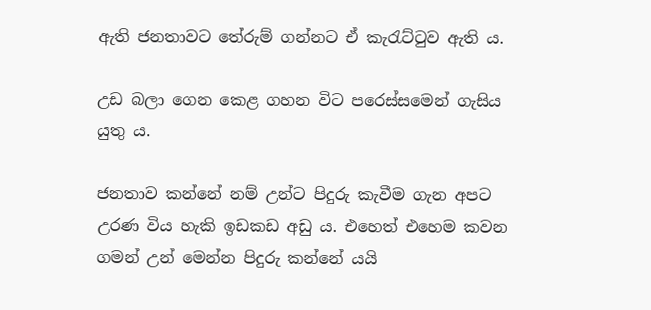ඇති ජනතාවට තේරුම් ගන්නට ඒ කැරැට්ටුව ඇති ය.

උඩ බලා ගෙන කෙළ ගහන විට පරෙස්සමෙන් ගැසිය යුතු ය.

ජනතාව කන්නේ නම් උන්ට පිදුරු කැවීම ගැන අපට උරණ විය හැකි ඉඩකඩ අඩු ය. එහෙත් එහෙම කවන ගමන් උන් මෙන්න පිදුරු කන්නේ යයි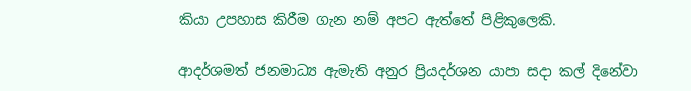කියා උපහාස කිරීම ගැන නම් අපට ඇත්තේ පිළිකුලෙකි.

ආදර්ශමත් ජනමාධ්‍ය ඇමැති අනුර ප්‍රියදර්ශන යාපා සදා කල් දිනේවා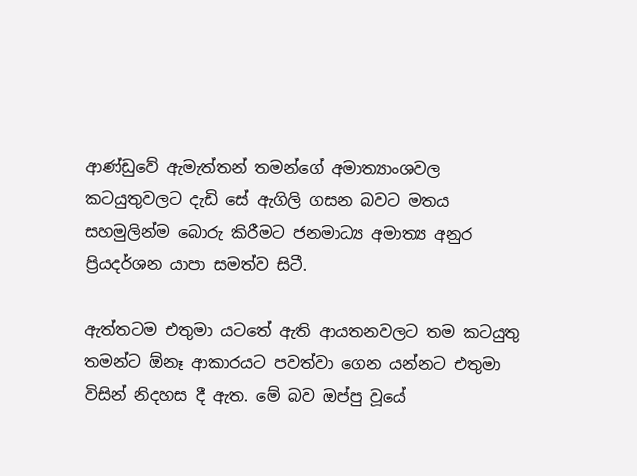ආණ්ඩුවේ ඇමැත්තන් තමන්ගේ අමාත්‍යාංශවල කටයුතුවලට දැඩි සේ ඇගිලි ගසන බවට මතය සහමුලින්ම බොරු කිරීමට ජනමාධ්‍ය අමාත්‍ය අනුර ප්‍රියදර්ශන යාපා සමත්ව සිටී.

ඇත්තටම එතුමා යටතේ ඇති ආයතනවලට තම කටයුතු තමන්ට ඕනෑ ආකාරයට පවත්වා ගෙන යන්නට එතුමා විසින් නිදහස දී ඇත. මේ බව ඔප්පු වූයේ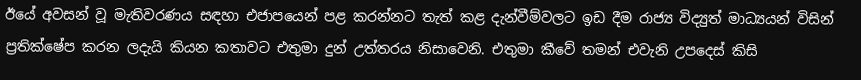ඊයේ අවසන් වූ මැතිවරණය සඳහා එජාපයෙන් පළ කරන්නට තැත් කළ දැන්වීම්වලට ඉඩ දීම රාජ්‍ය විද්‍යුත් මාධ්‍යයන් විසින් ප්‍රතික්ෂේප කරන ලදැයි කියන කතාවට එතුමා දුන් උත්තරය නිසාවෙනි. එතුමා කීවේ තමන් එවැනි උපදෙස් කිසි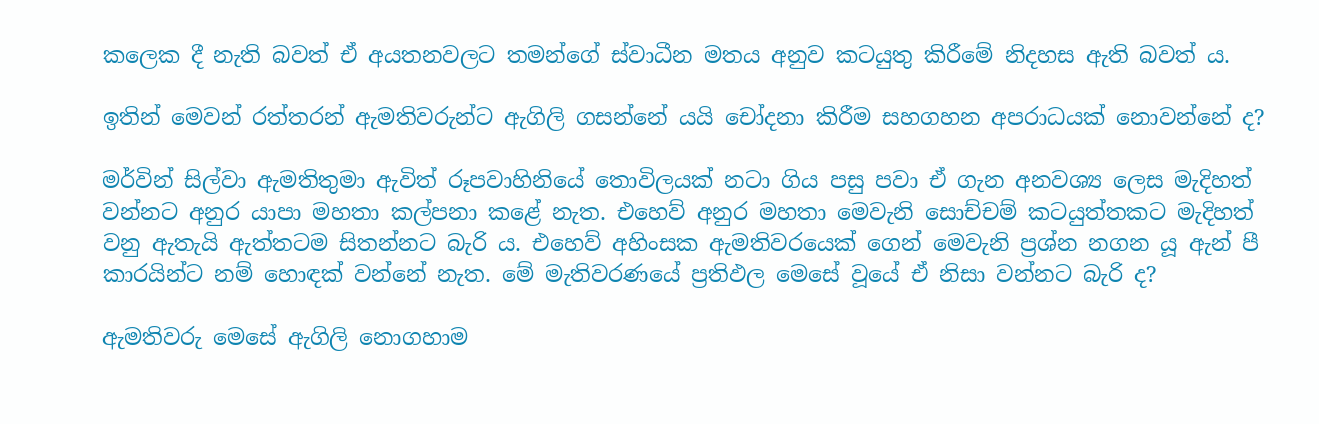කලෙක දී නැති බවත් ඒ අයතනවලට තමන්ගේ ස්වාධීන මතය අනුව කටයුතු කිරීමේ නිදහස ඇති බවත් ය.

ඉතින් මෙවන් රත්තරන් ඇමතිවරුන්ට ඇගිලි ගසන්නේ යයි චෝදනා කිරීම සහගහන අපරාධයක් නොවන්නේ ද?

මර්වින් සිල්වා ඇමතිතුමා ඇවිත් රූපවාහිනියේ තොවිලයක් නටා ගිය පසු පවා ඒ ගැන අනවශ්‍ය ලෙස මැදිහත් වන්නට අනුර යාපා මහතා කල්පනා කළේ නැත. එහෙව් අනුර මහතා මෙවැනි සොච්චම් කටයුත්තකට මැදිහත් වනු ඇතැයි ඇත්තටම සිතන්නට බැරි ය. එහෙව් අහිංසක ඇමතිවරයෙක් ගෙන් මෙවැනි ප්‍රශ්න නගන යූ ඇන් පී කාරයින්ට නම් හොඳක් වන්නේ නැත. මේ මැතිවරණයේ ප්‍රතිඵල මෙසේ වූයේ ඒ නිසා වන්නට බැරි ද?

ඇමතිවරු මෙසේ ඇගිලි නොගහාම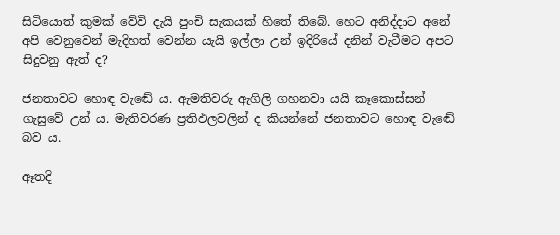සිටියොත් කුමක් වේවි දැයි පුංචි සැකයක් හිතේ තිබේ. හෙට අනිද්දාට අනේ අපි වෙනුවෙන් මැදිහත් වෙන්න යැයි ඉල්ලා උන් ඉදිරියේ දනින් වැටීමට අපට සිදුවනු ඇත් ද?

ජනතාවට හොඳ වැඬේ ය. ඇමතිවරු ඇගිලි ගහනවා යයි කෑකොස්සන් ගැසුවේ උන් ය. මැතිවරණ ප්‍රතිඵලවලින් ද කියන්නේ ජනතාවට හොඳ වැඬේ බව ය.

ඈතදි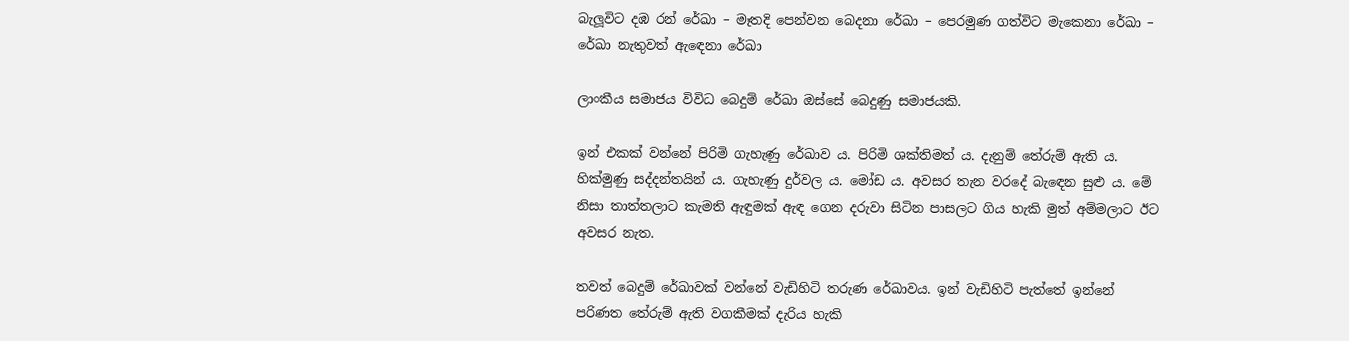බැලූවිට දඹ රන් රේඛා – මෑතදි පෙන්වන බෙදනා රේඛා – පෙරමුණ ගත්විට මැකෙනා රේඛා – රේඛා නැතුවත් ඇඳෙනා රේඛා

ලාංකීය සමාජය විවිධ බෙදුම් රේඛා ඔස්සේ බෙදුණු සමාජයකි.

ඉන් එකක් වන්නේ පිරිමි ගැහැණු රේඛාව ය. පිරිමි ශක්තිමත් ය. දැනුම් තේරුම් ඇති ය. හික්මුණු සද්දන්තයින් ය. ගැහැණු දුර්වල ය. මෝඩ ය. අවසර තැන වරදේ බැඳෙන සුළු ය. මේ නිසා තාත්තලාට කැමති ඇඳුමක් ඇඳ ගෙන දරුවා සිටින පාසලට ගිය හැකි මුත් අම්මලාට ඊට අවසර නැත.

තවත් බෙදුම් රේඛාවක් වන්නේ වැඩිහිටි තරුණ රේඛාවය. ඉන් වැඩිහිටි පැත්තේ ඉන්නේ පරිණත තේරුම් ඇති වගකීමක් දැරිය හැකි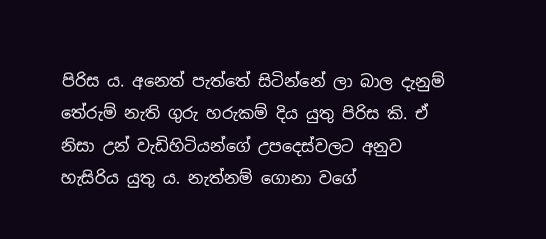පිරිස ය. අනෙත් පැත්තේ සිටින්නේ ලා බාල දැනුම් තේරුම් නැති ගුරු හරුකම් දිය යුතු පිරිස කි. ඒ නිසා උන් වැඩිහිටියන්ගේ උපදෙස්වලට අනුව හැසිරිය යුතු ය. නැත්නම් ගොනා වගේ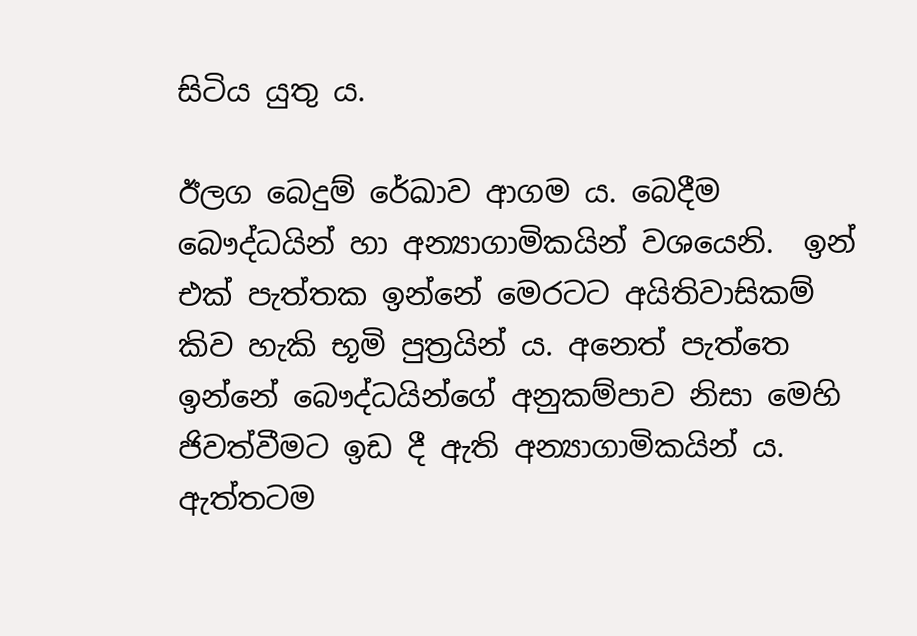සිටිය යුතු ය.

ඊලග බෙදුම් රේඛාව ආගම ය. බෙදීම බෞද්ධයින් හා අන්‍යාගාමිකයින් වශයෙනි.  ඉන් එක් පැත්තක ඉන්නේ මෙරටට අයිතිවාසිකම් කිව හැකි භූමි පුත්‍රයින් ය. අනෙත් පැත්තෙ ඉන්නේ බෞද්ධයින්ගේ අනුකම්පාව නිසා මෙහි ජිවත්වීමට ඉඩ දී ඇති අන්‍යාගාමිකයින් ය. ඇත්තටම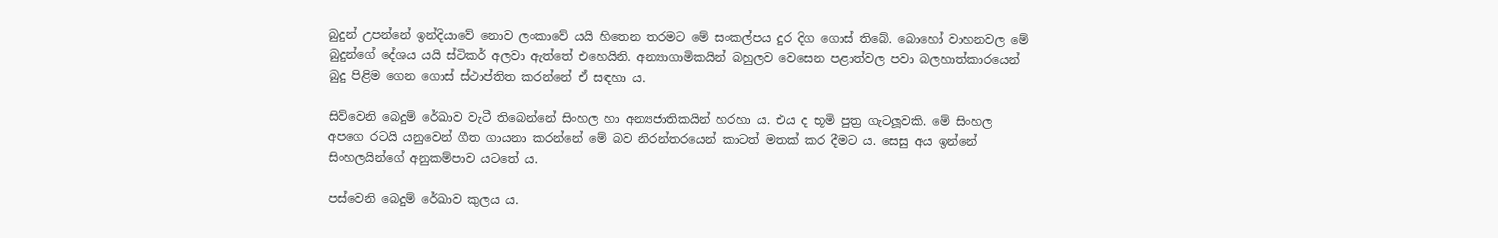බුදුන් උපන්නේ ඉන්දියාවේ නොව ලංකාවේ යයි හිතෙන තරමට මේ සංකල්පය දුර දිග ගොස් තිබේ. බොහෝ වාහනවල මේ බුදුන්ගේ දේශය යයි ස්ටිකර් අලවා ඇත්තේ එහෙයිනි. අන්‍යාගාමිකයින් බහුලව වෙසෙන පළාත්වල පවා බලහාත්කාරයෙන් බුදු පිළිම ගෙන ගොස් ස්ථාප්තිත කරන්නේ ඒ සඳහා ය.

සිව්වෙනි බෙදුම් රේඛාව වැටී තිබෙන්නේ සිංහල හා අන්‍යජාතිකයින් හරහා ය. එය ද භූමි පුත්‍ර ගැටලූවකි. මේ සිංහල අපගෙ රටයි යනුවෙන් ගීත ගායනා කරන්නේ මේ බව නිරන්තරයෙන් කාටත් මතක් කර දීමට ය. සෙසු අය ඉන්නේ සිංහලයින්ගේ අනුකම්පාව යටතේ ය.

පස්වෙනි බෙදුම් රේඛාව කුලය ය.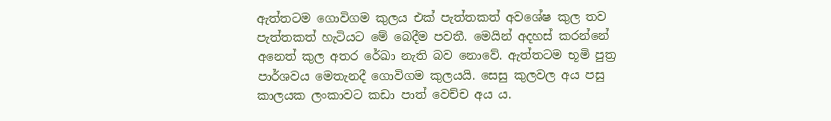ඇත්තටම ගොවිගම කුලය එක් පැත්තකත් අවශේෂ කුල තව පැත්තකත් හැටියට මේ බෙදීම පවතී. මෙයින් අදහස් කරන්නේ අනෙත් කුල අතර රේඛා නැති බව නොවේ. ඇත්තටම භූමි පුත්‍ර පාර්ශවය මෙතැනදී ගොවිගම කුලයයි. සෙසු කුලවල අය පසු කාලයක ලංකාවට කඩා පාත් වෙච්ච අය ය.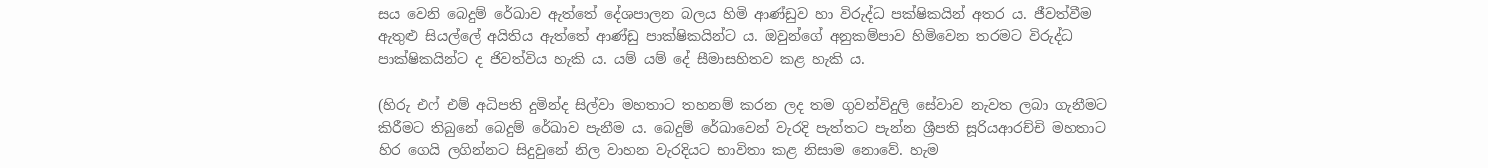සය වෙනි බෙදුම් රේඛාව ඇත්තේ දේශපාලන බලය හිමි ආණ්ඩුව හා විරුද්ධ පක්ෂිකයින් අතර ය. ජීවත්වීම ඇතුළු සියල්ලේ අයිතිය ඇත්තේ ආණ්ඩු පාක්ෂිකයින්ට ය. ඔවුන්ගේ අනුකම්පාව හිමිවෙන තරමට විරුද්ධ පාක්ෂිකයින්ට ද ජිවත්විය හැකි ය. යම් යම් දේ සීමාසහිතව කළ හැකි ය.

(හිරු එෆ් එම් අධිපති දුමින්ද සිල්වා මහතාට තහනම් කරන ලද තම ගුවන්විදුලි සේවාව නැවත ලබා ගැනීමට කිරීමට තිබුනේ බෙදුම් රේඛාව පැනීම ය. බෙදුම් රේඛාවෙන් වැරදි පැත්තට පැන්න ශ්‍රීපති සූරියආරච්චි මහතාට හිර ගෙයි ලගින්නට සිදුවුනේ නිල වාහන වැරදියට භාවිතා කළ නිසාම නොවේ. හැම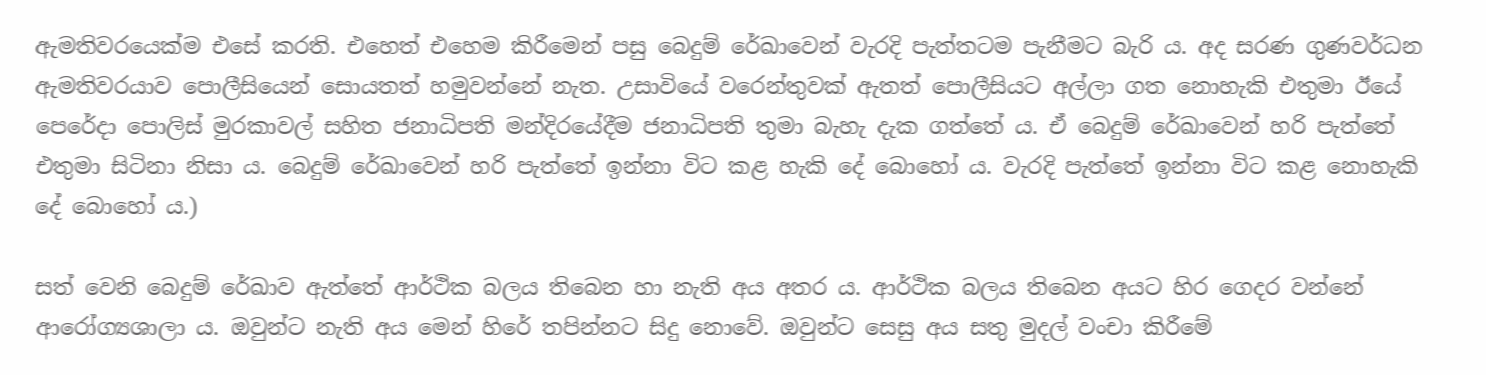ඇමතිවරයෙක්ම එසේ කරති. එහෙත් එහෙම කිරීමෙන් පසු බෙදුම් රේඛාවෙන් වැරදි පැත්තටම පැනීමට බැරි ය. අද සරණ ගුණවර්ධන ඇමතිවරයාව පොලීසියෙන් සොයතත් හමුවන්නේ නැත. උසාවියේ වරෙන්තුවක් ඇතත් පොලීසියට අල්ලා ගත නොහැකි එතුමා ඊයේ පෙරේදා පොලිස් මුරකාවල් සහිත ජනාධිපති මන්දිරයේදීම ජනාධිපති තුමා බැහැ දැක ගත්තේ ය. ඒ බෙදුම් රේඛාවෙන් හරි පැත්තේ එතුමා සිටිනා නිසා ය. බෙදුම් රේඛාවෙන් හරි පැත්තේ ඉන්නා විට කළ හැකි දේ බොහෝ ය. වැරදි පැත්තේ ඉන්නා විට කළ නොහැකි දේ බොහෝ ය.)

සත් වෙනි බෙදුම් රේඛාව ඇත්තේ ආර්ථික බලය තිබෙන හා නැති අය අතර ය. ආර්ථික බලය තිබෙන අයට හිර ගෙදර වන්නේ ආරෝග්‍යශාලා ය. ඔවුන්ට නැති අය මෙන් හිරේ තපින්නට සිදු නොවේ. ඔවුන්ට සෙසු අය සතු මුදල් වංචා කිරීමේ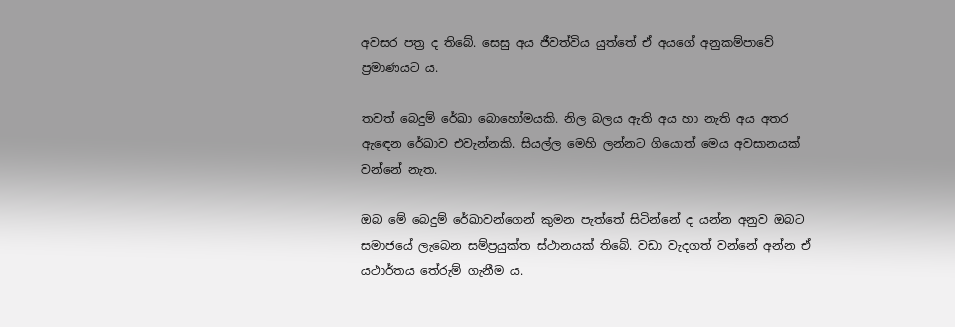අවසර පත්‍ර ද තිබේ. සෙසු අය ජීවත්විය යුත්තේ ඒ අයගේ අනුකම්පාවේ ප්‍රමාණයට ය.

තවත් බෙදුම් රේඛා බොහෝමයකි. නිල බලය ඇති අය හා නැති අය අතර ඇඳෙන රේඛාව එවැන්නකි. සියල්ල මෙහි ලන්නට ගියොත් මෙය අවසානයක් වන්නේ නැත.

ඔබ මේ බෙදුම් රේඛාවන්ගෙන් කුමන පැත්තේ සිටින්නේ ද යන්න අනුව ඔබට සමාජයේ ලැබෙන සම්ප්‍රයුක්ත ස්ථානයක් තිබේ. වඩා වැදගත් වන්නේ අන්න ඒ යථාර්තය තේරුම් ගැනීම ය.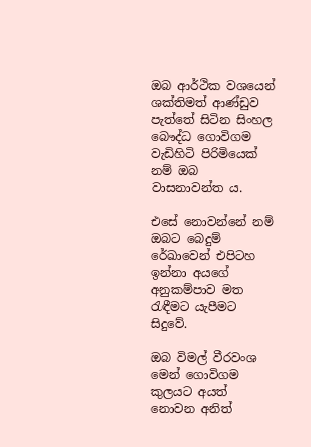ඔබ ආර්ථික වශයෙන් ශක්තිමත් ආණ්ඩුව පැත්තේ සිටින සිංහල බෞද්ධ ගොවිගම වැඩිහිටි පිරිමියෙක් නම් ඔබ වාසනාවන්ත ය.

එසේ නොවන්නේ නම් ඔබට බෙදුම් රේඛාවෙන් එපිටහ ඉන්නා අයගේ අනුකම්පාව මත රැඳීමට යැපීමට සිදුවේ.

ඔබ විමල් වීරවංශ මෙන් ගොවිගම කුලයට අයත් නොවන අනිත්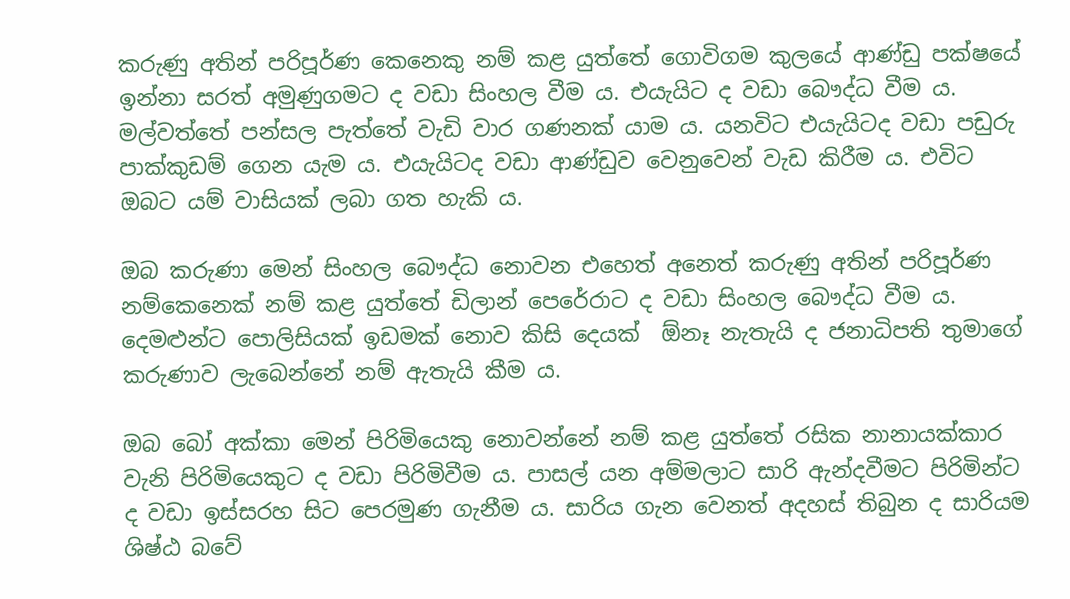කරුණු අතින් පරිපූර්ණ කෙනෙකු නම් කළ යුත්තේ ගොවිගම කුලයේ ආණ්ඩු පක්ෂයේ ඉන්නා සරත් අමුණුගමට ද වඩා සිංහල වීම ය. එයැයිට ද වඩා බෞද්ධ වීම ය. මල්වත්තේ පන්සල පැත්තේ වැඩි වාර ගණනක් යාම ය. යනවිට එයැයිටද වඩා පඩුරු පාක්කුඩම් ගෙන යැම ය. එයැයිටද වඩා ආණ්ඩුව වෙනුවෙන් වැඩ කිරීම ය. එවිට ඔබට යම් වාසියක් ලබා ගත හැකි ය.

ඔබ කරුණා මෙන් සිංහල බෞද්ධ නොවන එහෙත් අනෙත් කරුණු අතින් පරිපූර්ණ නම්කෙනෙක් නම් කළ යුත්තේ ඩිලාන් පෙරේරාට ද වඩා සිංහල බෞද්ධ වීම ය. දෙමළුන්ට පොලිසියක් ඉඩමක් නොව කිසි දෙයක්  ඕනෑ නැතැයි ද ජනාධිපති තුමාගේ කරුණාව ලැබෙන්නේ නම් ඇතැයි කීම ය.

ඔබ බෝ අක්කා මෙන් පිරිමියෙකු නොවන්නේ නම් කළ යුත්තේ රසික නානායක්කාර වැනි පිරිමියෙකුට ද වඩා පිරිමිවීම ය. පාසල් යන අම්මලාට සාරි ඇන්දවීමට පිරිමින්ට ද වඩා ඉස්සරහ සිට පෙරමුණ ගැනීම ය. සාරිය ගැන වෙනත් අදහස් තිබුන ද සාරියම ශිෂ්ඨ බවේ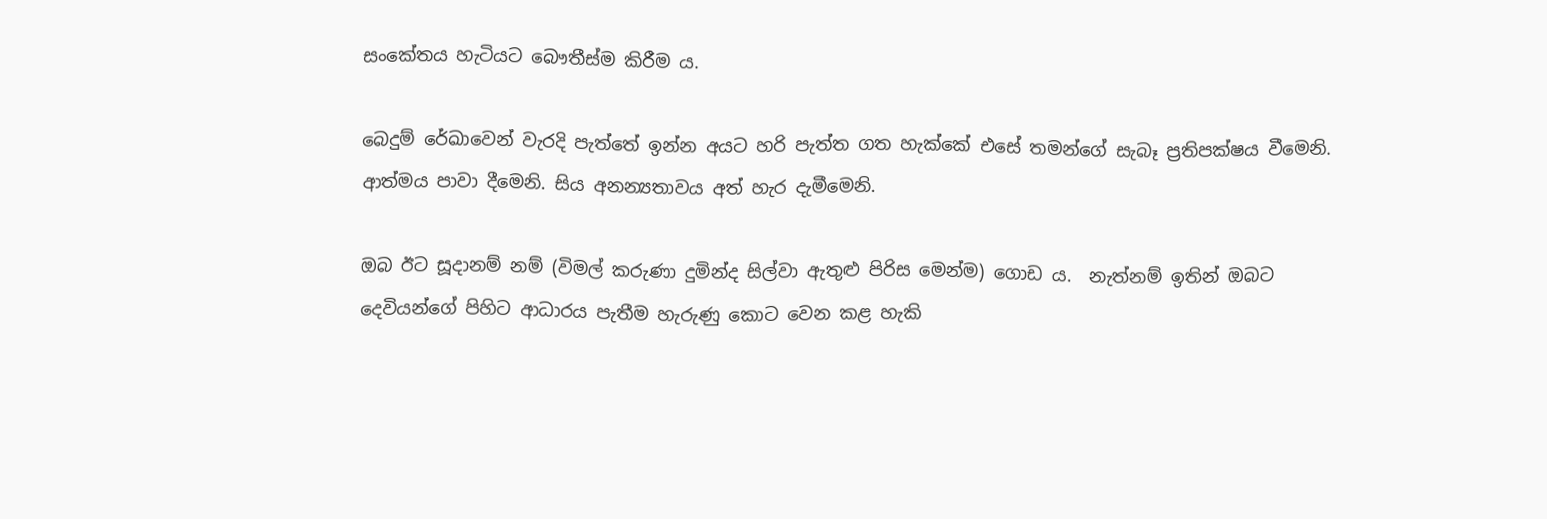සංකේතය හැටියට බෞතීස්ම කිරීම ය.

බෙදුම් රේඛාවෙන් වැරදි පැත්තේ ඉන්න අයට හරි පැත්ත ගත හැක්කේ එසේ තමන්ගේ සැබෑ ප්‍රතිපක්ෂය වීමෙනි. ආත්මය පාවා දීමෙනි. සිය අනන්‍යතාවය අත් හැර දැමීමෙනි.

ඔබ ඊට සූදානම් නම් (විමල් කරුණා දුමින්ද සිල්වා ඇතුළු පිරිස මෙන්ම) ගොඩ ය.  නැත්නම් ඉතින් ඔබට දෙවියන්ගේ පිහිට ආධාරය පැතීම හැරුණු කොට වෙන කළ හැකි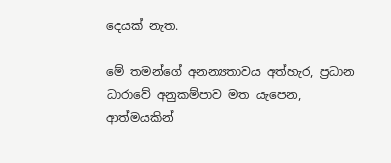දෙයක් නැත.

මේ තමන්ගේ අනන්‍යතාවය අත්හැර, ප්‍රධාන ධාරාවේ අනුකම්පාව මත යැපෙන, ආත්මයකින්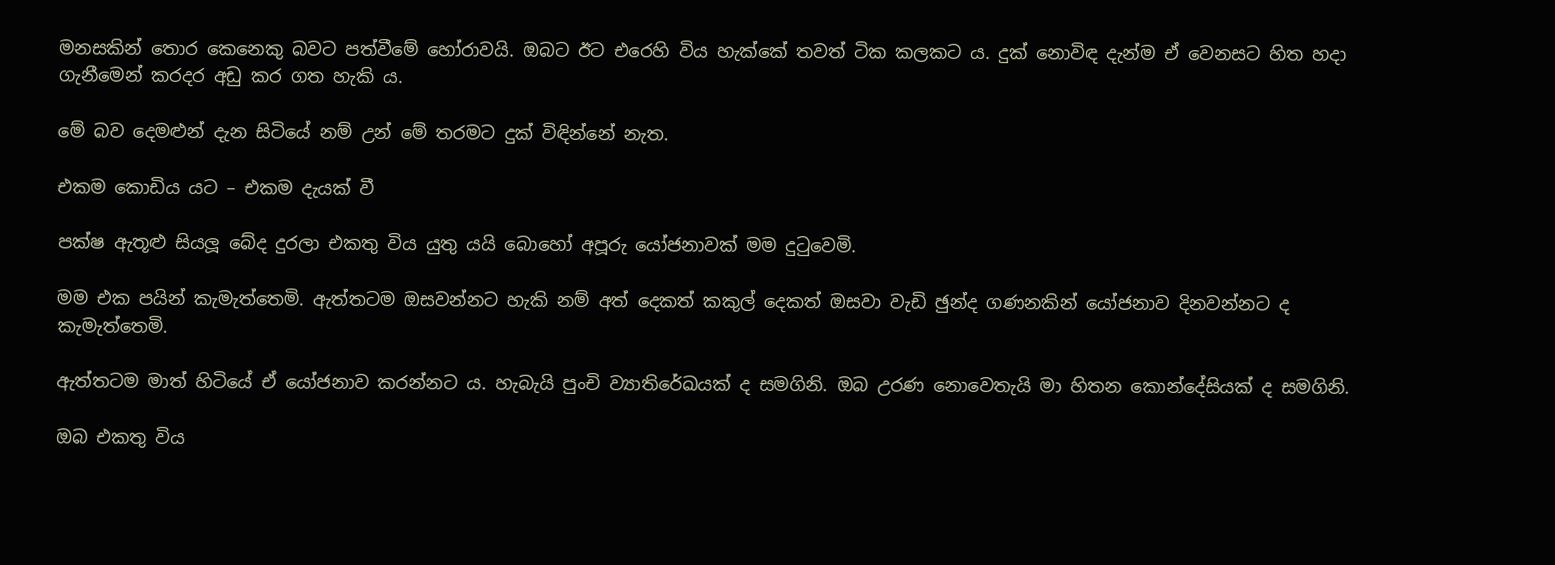මනසකින් තොර කෙනෙකු බවට පත්වීමේ හෝරාවයි. ඔබට ඊට එරෙහි විය හැක්කේ තවත් ටික කලකට ය. දුක් නොවිඳ දැන්ම ඒ වෙනසට හිත හදා ගැනීමෙන් කරදර අඩු කර ගත හැකි ය.

මේ බව දෙමළුන් දැන සිටියේ නම් උන් මේ තරමට දුක් විඳින්නේ නැත.

එකම කොඩිය යට – එකම දැයක් වී

පක්ෂ ඇතූළු සියලූ බේද දුරලා එකතු විය යුතු යයි බොහෝ අපූරු යෝජනාවක් මම දුටුවෙමි.

මම එක පයින් කැමැත්තෙමි. ඇත්තටම ඔසවන්නට හැකි නම් අත් දෙකත් කකුල් දෙකත් ඔසවා වැඩි ඡුන්ද ගණනකින් යෝජනාව දිනවන්නට ද කැමැත්තෙමි.

ඇත්තටම මාත් හිටියේ ඒ යෝජනාව කරන්නට ය. හැබැයි පුංචි ව්‍යාතිරේඛයක් ද සමගිනි. ඔබ උරණ නොවෙතැයි මා හිතන කොන්දේසියක් ද සමගිනි.

ඔබ එකතු විය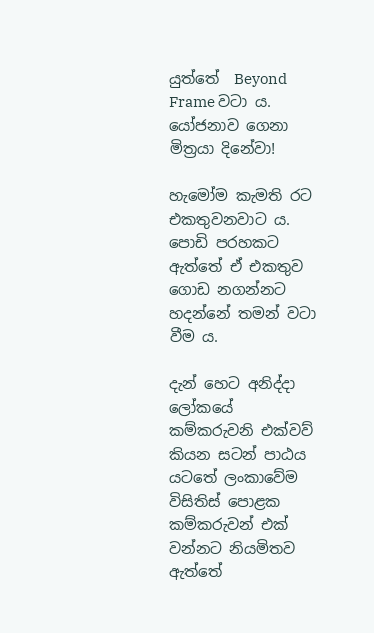යුත්තේ  Beyond Frame වටා ය. යෝජනාව ගෙනා මිත්‍රයා දිනේවා!

හැමෝම කැමති රට එකතුවනවාට ය. පොඩි පරහකට ඇත්තේ ඒ එකතුව ගොඩ නගන්නට හදන්නේ තමන් වටා වීම ය.

දැන් හෙට අනිද්දා ලෝකයේ කම්කරුවනි එක්වව් කියන සටන් පාඨය යටතේ ලංකාවේම විසිතිස් පොළක කම්කරුවන් එක් වන්නට නියමිතව ඇත්තේ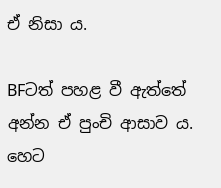ඒ නිසා ය.

BFටත් පහළ වී ඇත්තේ අන්න ඒ පුංචි ආසාව ය. හෙට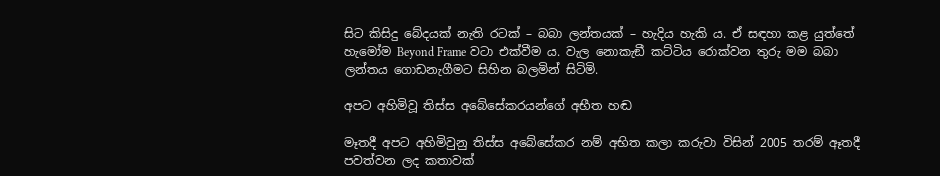සිට කිසිදු බේදයක් නැති රටක් – බබා ලන්තයක් – හැදිය හැකි ය. ඒ සඳහා කළ යුත්තේ හැමෝම Beyond Frame වටා එක්වීම ය. වැල නොකැඞී කට්ටිය රොක්වන තුරු මම බබා ලන්තය ගොඩනැගීමට සිහින බලමින් සිටිමි.

අපට අහිමිවූ තිස්ස අබේසේකරයන්ගේ අභීත හඬ

මෑතදී අපට අහිමිවුනු තිස්ස අබේසේකර නම් අභිත කලා කරුවා විසින් 2005 තරම් ඈතදී පවත්වන ලද කතාවක්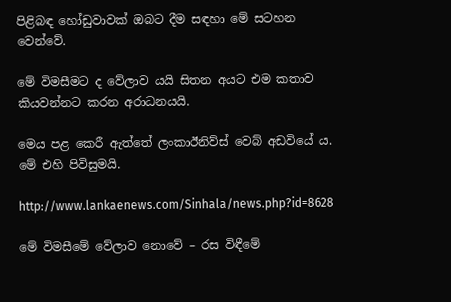පිළිබඳ හෝඩුවාවක් ඔබට දීම සඳහා මේ සටහන වෙන්වේ.

මේ විමසීමට ද වේලාව යයි සිතන අයට එම කතාව කියවන්නට කරන අරාධනයයි.

මෙය පළ කෙරී ඇත්තේ ලංකාඊනිව්ස් වෙබ් අඩවියේ ය. මේ එහි පිවිසුමයි.

http://www.lankaenews.com/Sinhala/news.php?id=8628

මේ විමසීමේ වේලාව නොවේ – රස විඳීමේ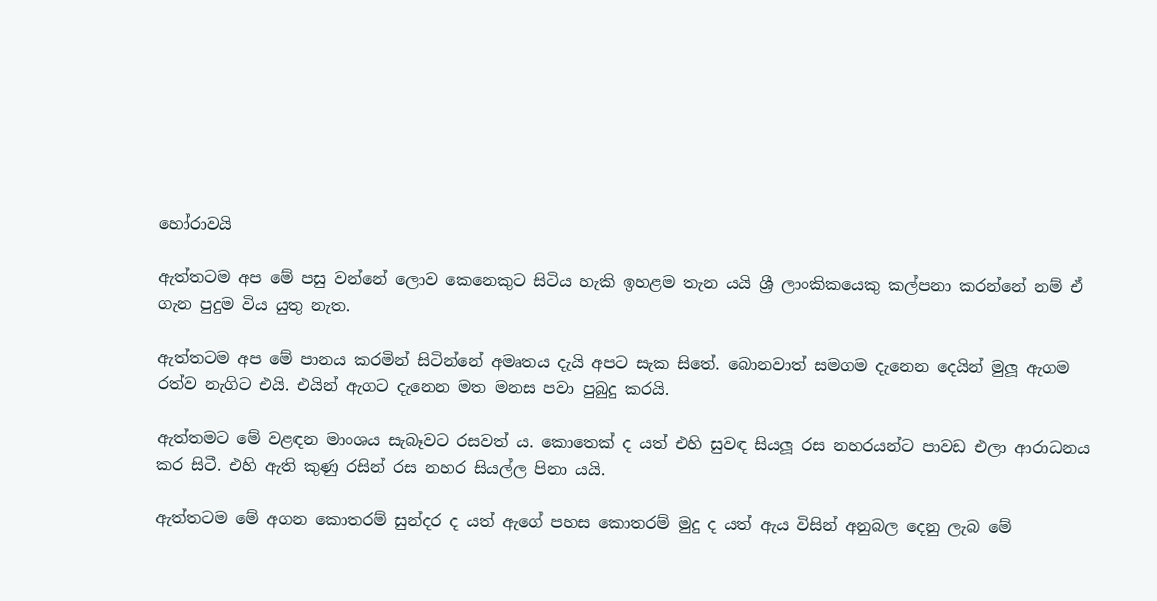හෝරාවයි

ඇත්තටම අප මේ පසු වන්නේ ලොව කෙනෙකුට සිටිය හැකි ඉහළම තැන යයි ශ්‍රී ලාංකිකයෙකු කල්පනා කරන්නේ නම් ඒ ගැන පුදුම විය යුතු නැත.

ඇත්තටම අප මේ පානය කරමින් සිටින්නේ අමෘතය දැයි අපට සැක සිතේ. බොනවාත් සමගම දැනෙන දෙයින් මුලූ ඇගම රත්ව නැගිට එයි. එයින් ඇගට දැනෙන මත මනස පවා පුබුදු කරයි.

ඇත්තමට මේ වළඳන මාංශය සැබෑවට රසවත් ය. කොතෙක් ද යත් එහි සුවඳ සියලූ රස නහරයන්ට පාවඩ එලා ආරාධනය කර සිටී. එහි ඇති කුණු රසින් රස නහර සියල්ල පිනා යයි.

ඇත්තටම මේ අගන කොතරම් සුන්දර ද යත් ඇගේ පහස කොතරම් මුදු ද යත් ඇය විසින් අනුබල දෙනු ලැබ මේ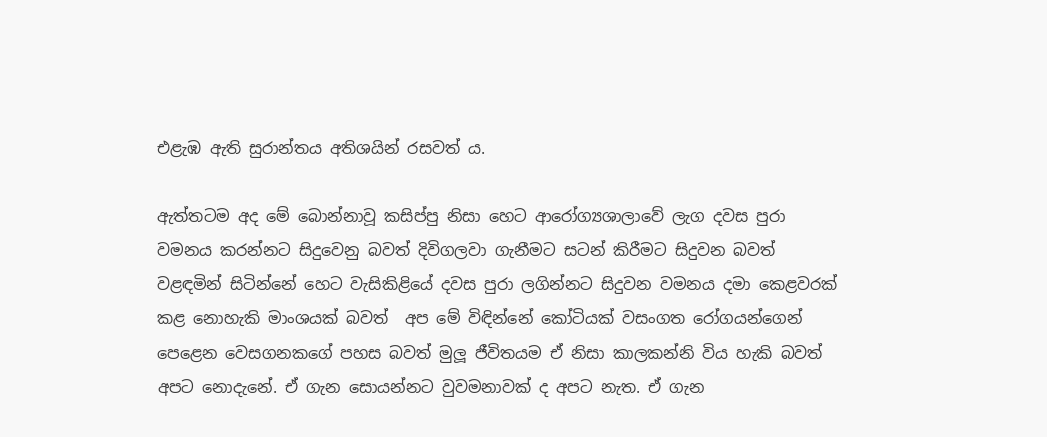එළැඹ ඇති සුරාන්තය අතිශයින් රසවත් ය.

ඇත්තටම අද මේ බොන්නාවූ කසිප්පු නිසා හෙට ආරෝග්‍යශාලාවේ ලැග දවස පුරා වමනය කරන්නට සිදුවෙනු බවත් දිවිගලවා ගැනීමට සටන් කිරීමට සිදුවන බවත් වළඳමින් සිටින්නේ හෙට වැසිකිළියේ දවස පුරා ලගින්නට සිදුවන වමනය දමා කෙළවරක් කළ නොහැකි මාංශයක් බවත්  අප මේ විඳින්නේ කෝටියක් වසංගත රෝගයන්ගෙන් පෙළෙන වෙසගනකගේ පහස බවත් මුලූ ජීවිතයම ඒ නිසා කාලකන්නි විය හැකි බවත් අපට නොදැනේ. ඒ ගැන සොයන්නට වුවමනාවක් ද අපට නැත. ඒ ගැන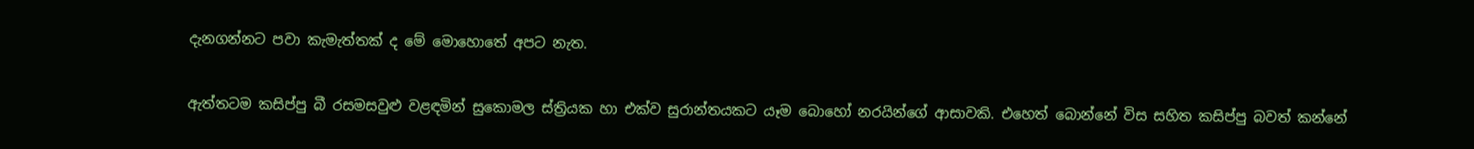දැනගන්නට පවා කැමැත්තක් ද මේ මොහොතේ අපට නැත.

ඇත්තටම කසිප්පු බී රසමසවුළු වළඳමින් සුකොමල ස්ත්‍රියක හා එක්ව සුරාන්තයකට යෑම බොහෝ නරයින්ගේ ආසාවකි. එහෙත් බොන්නේ විස සහිත කසිප්පු බවත් කන්නේ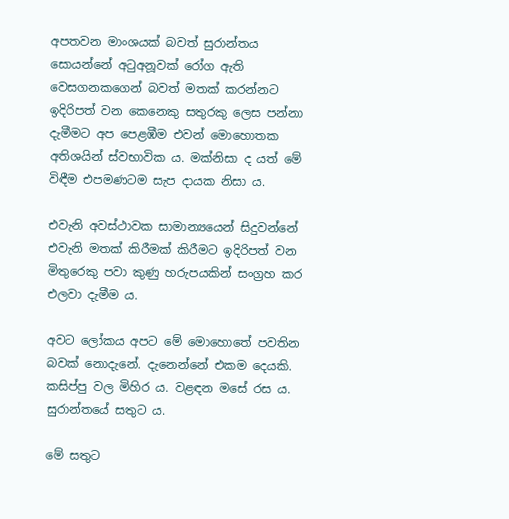අපතවන මාංශයක් බවත් සුරාන්තය සොයන්නේ අටුඅනූවක් රෝග ඇති වෙසගනකගෙන් බවත් මතක් කරන්නට ඉදිරිපත් වන කෙනෙකු සතුරකු ලෙස පන්නා දැමීමට අප පෙළඹීම එවන් මොහොතක අතිශයින් ස්වභාවික ය. මක්නිසා ද යත් මේ විඳීම එපමණටම සැප දායක නිසා ය.

එවැනි අවස්ථාවක සාමාන්‍යයෙන් සිදුවන්නේ එවැනි මතක් කිරීමක් කිරීමට ඉදිරිපත් වන මිතුරෙකු පවා කුණු හරුපයකින් සංග්‍රහ කර එලවා දැමීම ය.

අවට ලෝකය අපට මේ මොහොතේ පවතින බවක් නොදැනේ. දැනෙන්නේ එකම දෙයකි. කසිප්පු වල මිහිර ය. වළඳන මසේ රස ය. සුරාන්තයේ සතුට ය.

මේ සතුට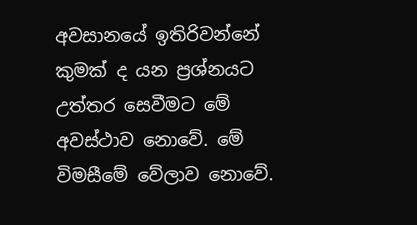අවසානයේ ඉතිරිවන්නේ කුමක් ද යන ප්‍රශ්නයට උත්තර සෙවීමට මේ අවස්ථාව නොවේ. මේ විමසීමේ වේලාව නොවේ.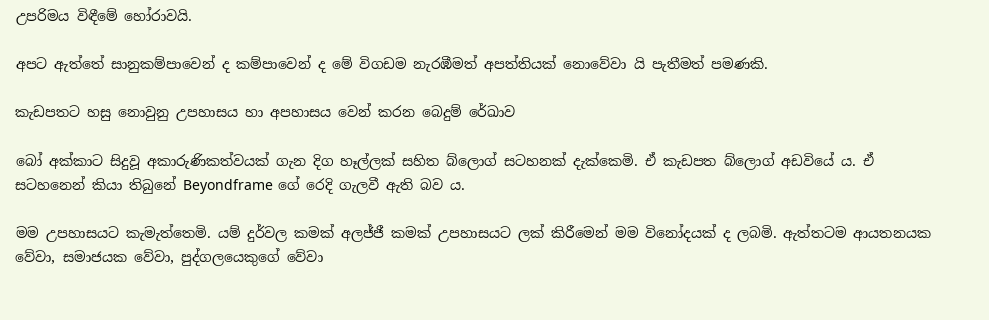උපරිමය විඳීමේ හෝරාවයි.

අපට ඇත්තේ සානුකම්පාවෙන් ද කම්පාවෙන් ද මේ විගඩම නැරඹීමත් අපත්තියක් නොවේවා යි පැතීමත් පමණකි.

කැඩපතට හසු නොවුනු උපහාසය හා අපහාසය වෙන් කරන බෙදුම් රේඛාව

බෝ අක්කාට සිදුවූ අකාරුණිකත්වයක් ගැන දිග හෑල්ලක් සහිත බ්ලොග් සටහනක් දැක්කෙමි. ඒ කැඩපත බ්ලොග් අඩවියේ ය. ඒ සටහනෙන් කියා තිබුනේ Beyondframe ගේ රෙදි ගැලවී ඇති බව ය.

මම උපහාසයට කැමැත්තෙමි. යම් දුර්වල කමක් අලජ්ජී කමක් උපහාසයට ලක් කිරීමෙන් මම විනෝදයක් ද ලබමි. ඇත්තටම ආයතනයක වේවා, සමාජයක වේවා, පුද්ගලයෙකුගේ වේවා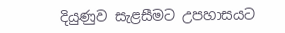දියුණුව සැළසීමට උපහාසයට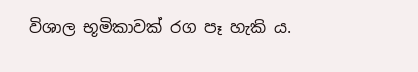විශාල භූමිකාවක් රග පෑ හැකි ය.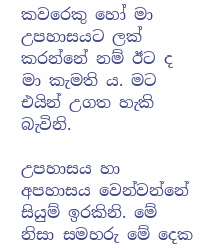කවරෙකු හෝ මා උපහාසයට ලක් කරන්නේ නම් ඊට ද මා කැමති ය. මට එයින් උගත හැකි බැවිනි.

උපහාසය හා අපහාසය වෙන්වන්නේ සියුම් ඉරකිනි. මේ නිසා සමහරු මේ දෙක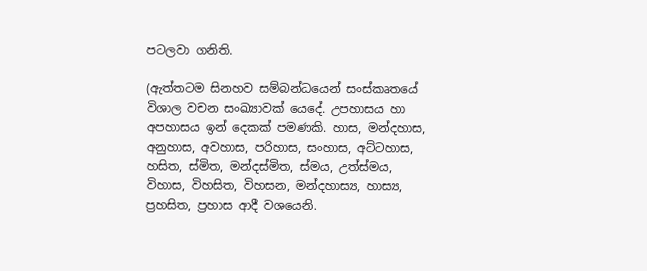පටලවා ගනිති.

(ඇත්තටම සිනහව සම්බන්ධයෙන් සංස්කෘතයේ විශාල වචන සංඛ්‍යාවක් යෙදේ. උපහාසය හා අපහාසය ඉන් දෙකක් පමණකි. හාස, මන්දහාස, අනුහාස, අවහාස, පරිහාස, සංහාස, අට්ටහාස, හසිත, ස්මිත, මන්දස්මිත, ස්මය, උත්ස්මය, විහාස, විහසිත, විහසන, මන්දහාස්‍ය, හාස්‍ය, ප්‍රහසිත, ප්‍රහාස ආදී වශයෙනි.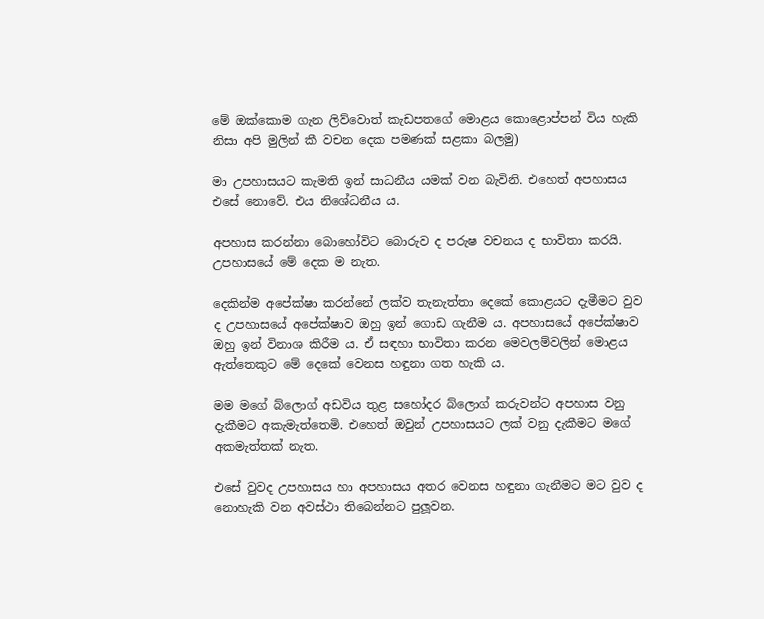මේ ඔක්කොම ගැන ලිව්වොත් කැඩපතගේ මොළය කොළොප්පන් විය හැකි නිසා අපි මුලින් කී වචන දෙක පමණක් සළකා බලමු)

මා උපහාසයට කැමති ඉන් සාධනීය යමක් වන බැවිනි. එහෙත් අපහාසය එසේ නොවේ. එය නිශේධනීය ය.

අපහාස කරන්නා බොහෝවිට බොරුව ද පරුෂ වචනය ද භාවිතා කරයි. උපහාසයේ මේ දෙක ම නැත.

දෙකින්ම අපේක්ෂා කරන්නේ ලක්ව තැනැත්තා දෙකේ කොළයට දැමීමට වුව ද උපහාසයේ අපේක්ෂාව ඔහු ඉන් ගොඩ ගැනීම ය. අපහාසයේ අපේක්ෂාව ඔහු ඉන් විනාශ කිරීම ය. ඒ සඳහා භාවිතා කරන මෙවලම්වලින් මොළය ඇත්තෙකුට මේ දෙකේ වෙනස හඳුනා ගත හැකි ය.

මම මගේ බ්ලොග් අඩවිය තුළ සහෝදර බ්ලොග් කරුවන්ට අපහාස වනු දැකීමට අකැමැත්තෙමි. එහෙත් ඔවුන් උපහාසයට ලක් වනු දැකීමට මගේ අකමැත්තක් නැත.

එසේ වුවද උපහාසය හා අපහාසය අතර වෙනස හඳුනා ගැනීමට මට වුව ද නොහැකි වන අවස්ථා තිබෙන්නට පුලූවන.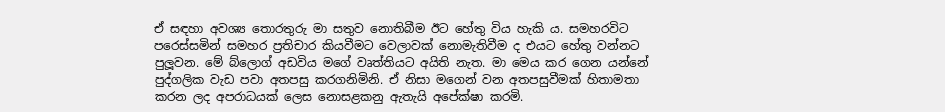ඒ සඳහා අවශ්‍ය තොරතුරු මා සතුව නොතිබීම ඊට හේතු විය හැකි ය. සමහරවිට පරෙස්සමින් සමහර ප්‍රතිචාර කියවීමට වෙලාවක් නොමැතිවීම ද එයට හේතු වන්නට පුලූවන. මේ බ්ලොග් අඩවිය මගේ වෘත්තියට අයිති නැත. මා මෙය කර ගෙන යන්නේ පුද්ගලික වැඩ පවා අතපසු කරගනිමිනි. ඒ නිසා මගෙන් වන අතපසුවීමක් හිතාමතා කරන ලද අපරාධයක් ලෙස නොසළකනු ඇතැයි අපේක්ෂා කරමි.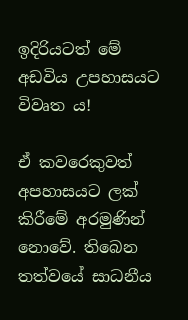ඉදිරියටත් මේ අඩවිය උපහාසයට විවෘත ය!

ඒ කවරෙකුවත් අපහාසයට ලක් කිරීමේ අරමුණින් නොවේ. තිබෙන තත්වයේ සාධනීය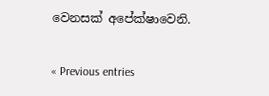වෙනසක් අපේක්ෂාවෙනි.

« Previous entries